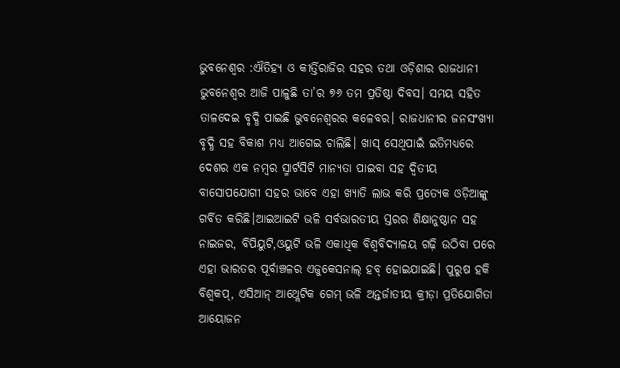ଭୁବନେଶ୍ୱର :ଐତିହ୍ୟ ଓ କୀର୍ତ୍ତିରାଜିର ସହର ତଥା ଓଡ଼ିଶାର ରାଜଧାନୀ ଭୁବନେଶ୍ୱର ଆଜି ପାଳୁଛି ତା’ର ୭୬ ତମ ପ୍ରତିଷ୍ଠା ଦିବସ। ସମୟ ସହିତ ତାଳଦେଇ ବୃଦ୍ଧି ପାଇଛି ଭୁବନେଶ୍ୱରର କଳେବର। ରାଜଧାନୀର ଜନସଂଖ୍ୟା ବୃଦ୍ଧି ସହ ବିକାଶ ମଧ୍ୟ ଆଗେଇ ଚାଲିଛି। ଖାସ୍ ସେଥିପାଇଁ ଇତିମଧ୍ୟରେ ଦେଶର ଏକ ନମ୍ବର ସ୍ମାର୍ଟସିଟି ମାନ୍ୟତା ପାଇବା ସହ ଦ୍ବିତୀୟ ବାସୋପଯୋଗୀ ସହର ଭାବେ ଏହା ଖ୍ୟାତି ଲାଭ କରି ପ୍ରତ୍ୟେକ ଓଡ଼ିଆଙ୍କୁ ଗର୍ବିତ କରିଛି।ଆଇଆଇଟି ଭଳି ସର୍ବଭାରତୀୟ ସ୍ତରର ଶିକ୍ଷାନୁଷ୍ଠାନ ସହ ନାଇଜର, ବିପିୟୁଟି,ଓୟୁଟି ଭଳି ଏକାଧିକ ବିଶ୍ବବିଦ୍ୟାଳୟ ଗଢ଼ି ଉଠିବା ପରେ ଏହା ଭାରତର ପୂର୍ବାଞ୍ଚଳର ଏଜୁକେସନାଲ୍ ହବ୍ ହୋଇଯାଇଛି। ପୁରୁଷ ହକି ବିଶ୍ବକପ୍, ଏସିଆନ୍ ଆଥ୍ଲେଟିକ ଗେମ୍ ଭଳି ଅନ୍ତର୍ଜାତୀୟ କ୍ରୀଡ଼ା ପ୍ରତିଯୋଗିତା ଆୟୋଜନ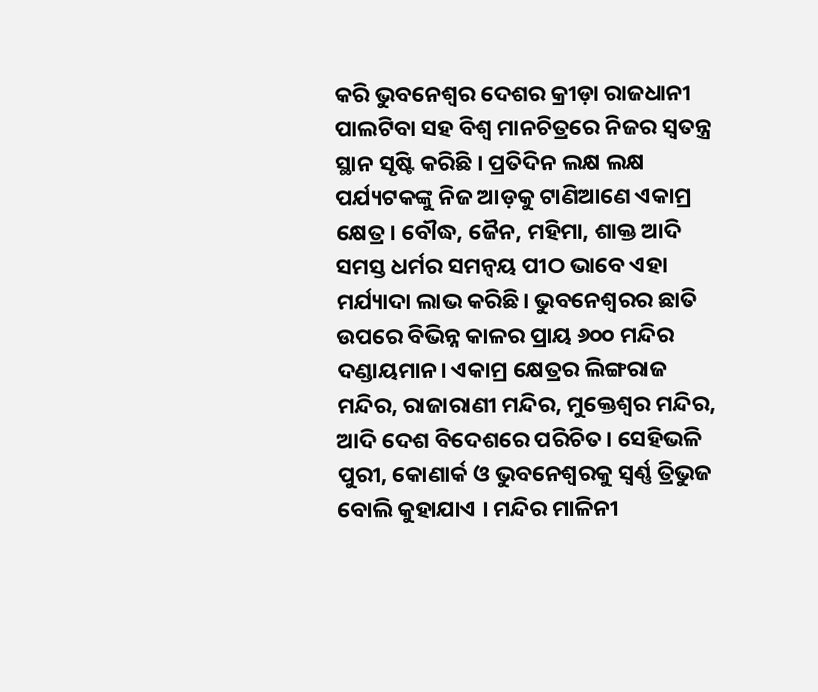କରି ଭୁବନେଶ୍ୱର ଦେଶର କ୍ରୀଡ଼ା ରାଜଧାନୀ ପାଲଟିବା ସହ ବିଶ୍ବ ମାନଚିତ୍ରରେ ନିଜର ସ୍ବତନ୍ତ୍ର ସ୍ଥାନ ସୃଷ୍ଟି କରିଛି । ପ୍ରତିଦିନ ଲକ୍ଷ ଲକ୍ଷ ପର୍ଯ୍ୟଟକଙ୍କୁ ନିଜ ଆଡ଼କୁ ଟାଣିଆଣେ ଏକାମ୍ର କ୍ଷେତ୍ର। ବୌଦ୍ଧ, ଜୈନ, ମହିମା, ଶାକ୍ତ ଆଦି ସମସ୍ତ ଧର୍ମର ସମନ୍ବୟ ପୀଠ ଭାବେ ଏହା ମର୍ଯ୍ୟାଦା ଲାଭ କରିଛି। ଭୁବନେଶ୍ୱରର ଛାତି ଉପରେ ବିଭିନ୍ନ କାଳର ପ୍ରାୟ ୬୦୦ ମନ୍ଦିର ଦଣ୍ଡାୟମାନ। ଏକାମ୍ର କ୍ଷେତ୍ରର ଲିଙ୍ଗରାଜ ମନ୍ଦିର, ରାଜାରାଣୀ ମନ୍ଦିର, ମୁକ୍ତେଶ୍ୱର ମନ୍ଦିର, ଆଦି ଦେଶ ବିଦେଶରେ ପରିଚିତ। ସେହିଭଳି ପୁରୀ, କୋଣାର୍କ ଓ ଭୁବନେଶ୍ୱରକୁ ସ୍ୱର୍ଣ୍ଣ ତ୍ରିଭୁଜ ବୋଲି କୁହାଯାଏ । ମନ୍ଦିର ମାଳିନୀ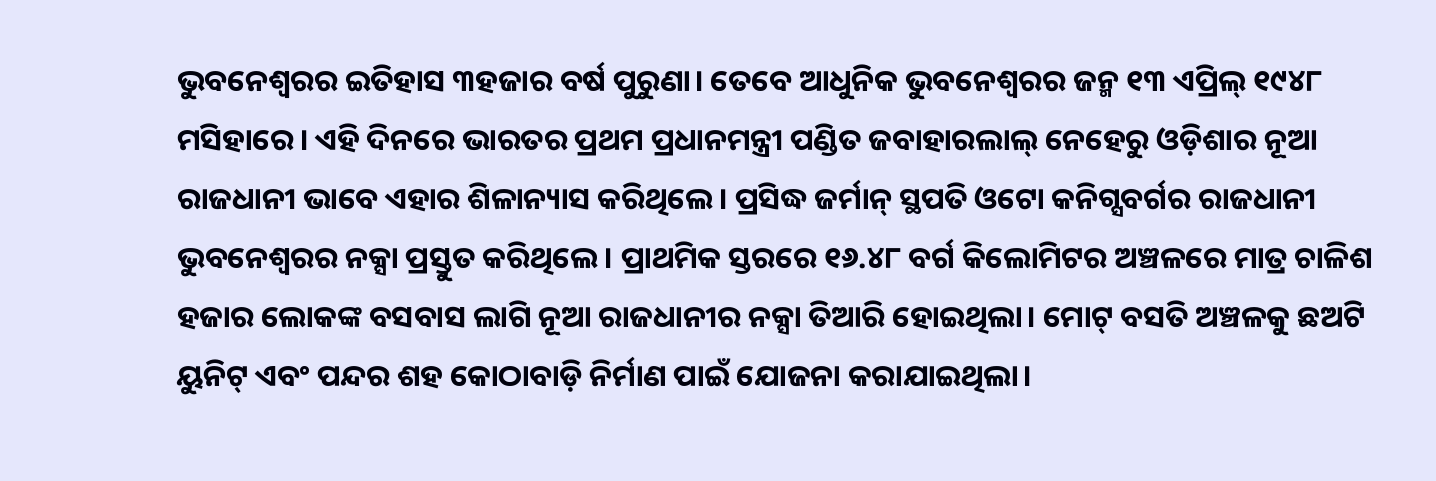ଭୁବନେଶ୍ୱରର ଇତିହାସ ୩ହଜାର ବର୍ଷ ପୁରୁଣା। ତେବେ ଆଧୁନିକ ଭୁବନେଶ୍ୱରର ଜନ୍ମ ୧୩ ଏପ୍ରିଲ୍ ୧୯୪୮ ମସିହାରେ। ଏହି ଦିନରେ ଭାରତର ପ୍ରଥମ ପ୍ରଧାନମନ୍ତ୍ରୀ ପଣ୍ଡିତ ଜବାହାରଲାଲ୍ ନେହେରୁ ଓଡ଼ିଶାର ନୂଆ ରାଜଧାନୀ ଭାବେ ଏହାର ଶିଳାନ୍ୟାସ କରିଥିଲେ। ପ୍ରସିଦ୍ଧ ଜର୍ମାନ୍ ସ୍ଥପତି ଓଟୋ କନିଗ୍ସବର୍ଗର ରାଜଧାନୀ ଭୁବନେଶ୍ୱରର ନକ୍ସା ପ୍ରସ୍ତୁତ କରିଥିଲେ। ପ୍ରାଥମିକ ସ୍ତରରେ ୧୬.୪୮ ବର୍ଗ କିଲୋମିଟର ଅଞ୍ଚଳରେ ମାତ୍ର ଚାଳିଶ ହଜାର ଲୋକଙ୍କ ବସବାସ ଲାଗି ନୂଆ ରାଜଧାନୀର ନକ୍ସା ତିଆରି ହୋଇଥିଲା। ମୋଟ୍ ବସତି ଅଞ୍ଚଳକୁ ଛଅଟି ୟୁନିଟ୍ ଏବଂ ପନ୍ଦର ଶହ କୋଠାବାଡ଼ି ନିର୍ମାଣ ପାଇଁ ଯୋଜନା କରାଯାଇଥିଲା।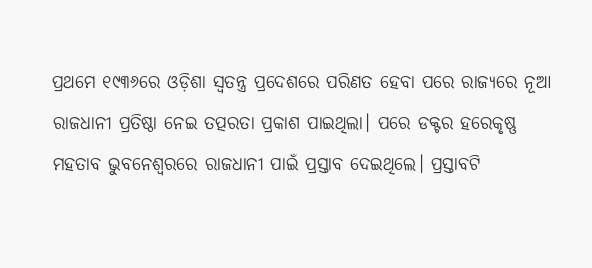ପ୍ରଥମେ ୧୯୩୬ରେ ଓଡ଼ିଶା ସ୍ବତନ୍ତ୍ର ପ୍ରଦେଶରେ ପରିଣତ ହେବା ପରେ ରାଜ୍ୟରେ ନୂଆ ରାଜଧାନୀ ପ୍ରତିଷ୍ଠା ନେଇ ତତ୍ପରତା ପ୍ରକାଶ ପାଇଥିଲା। ପରେ ଡକ୍ଟର ହରେକୃଷ୍ଣ ମହତାବ ଭୁବନେଶ୍ୱରରେ ରାଜଧାନୀ ପାଇଁ ପ୍ରସ୍ତାବ ଦେଇଥିଲେ। ପ୍ରସ୍ତାବଟି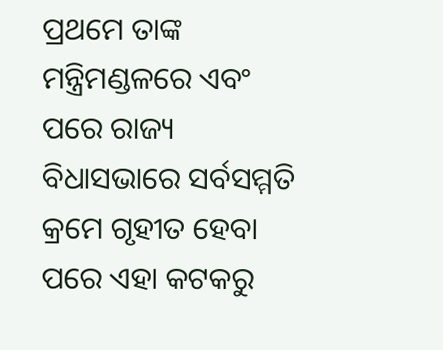ପ୍ରଥମେ ତାଙ୍କ ମନ୍ତ୍ରିମଣ୍ଡଳରେ ଏବଂ ପରେ ରାଜ୍ୟ ବିଧାସଭାରେ ସର୍ବସମ୍ମତି କ୍ରମେ ଗୃହୀତ ହେବା ପରେ ଏହା କଟକରୁ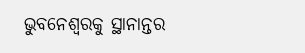ଭୁବନେଶ୍ୱରକୁ ସ୍ଥାନାନ୍ତର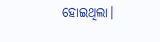ହୋଇଥିଲା।